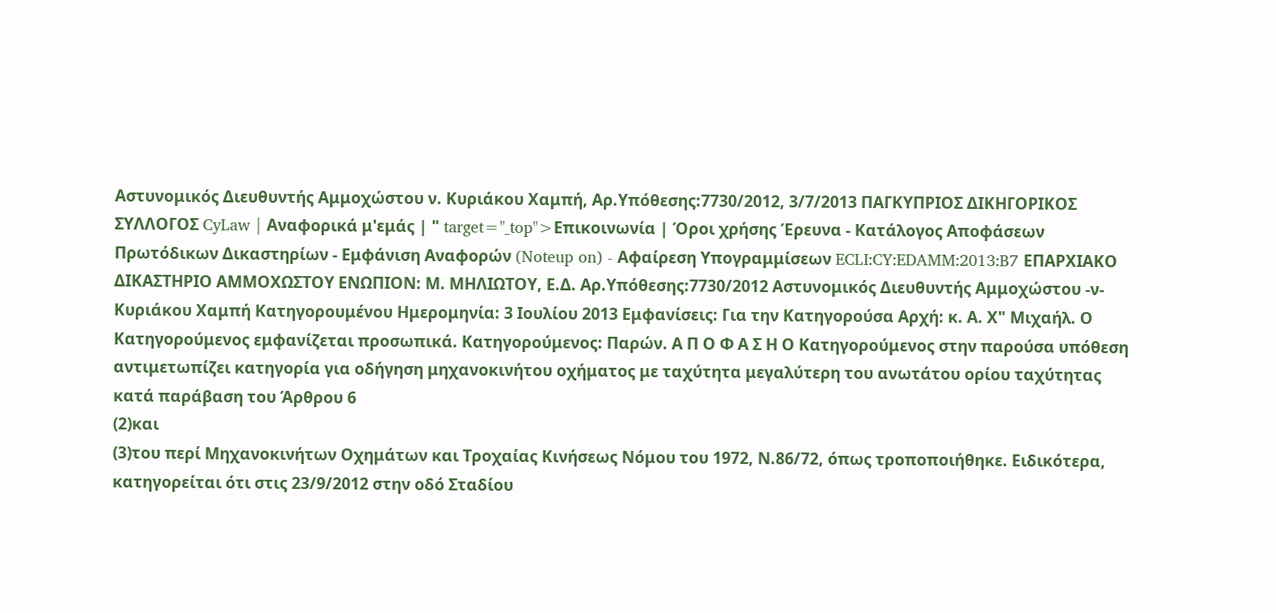Αστυνομικός Διευθυντής Αμμοχώστου ν. Κυριάκου Χαμπή, Αρ.Υπόθεσης:7730/2012, 3/7/2013 ΠΑΓΚΥΠΡΙΟΣ ΔΙΚΗΓΟΡΙΚΟΣ ΣΥΛΛΟΓΟΣ CyLaw | Αναφορικά μ'εμάς | " target="_top">Επικοινωνία | Όροι χρήσης Έρευνα - Κατάλογος Αποφάσεων Πρωτόδικων Δικαστηρίων - Εμφάνιση Αναφορών (Noteup on) - Αφαίρεση Υπογραμμίσεων ECLI:CY:EDAMM:2013:B7 ΕΠΑΡΧΙΑΚΟ ΔΙΚΑΣΤΗΡΙΟ ΑΜΜΟΧΩΣΤΟΥ ΕΝΩΠΙΟΝ: Μ. ΜΗΛΙΩΤΟΥ, Ε.Δ. Αρ.Υπόθεσης:7730/2012 Αστυνομικός Διευθυντής Αμμοχώστου -ν- Κυριάκου Χαμπή Κατηγορουμένου Ημερομηνία: 3 Ιουλίου 2013 Εμφανίσεις: Για την Κατηγορούσα Αρχή: κ. Α. Χ" Μιχαήλ. Ο Κατηγορούμενος εμφανίζεται προσωπικά. Κατηγορούμενος: Παρών. Α Π Ο Φ Α Σ Η Ο Κατηγορούμενος στην παρούσα υπόθεση αντιμετωπίζει κατηγορία για οδήγηση μηχανοκινήτου οχήματος με ταχύτητα μεγαλύτερη του ανωτάτου ορίου ταχύτητας κατά παράβαση του Άρθρου 6
(2)και
(3)του περί Μηχανοκινήτων Οχημάτων και Τροχαίας Κινήσεως Νόμου του 1972, Ν.86/72, όπως τροποποιήθηκε. Ειδικότερα, κατηγορείται ότι στις 23/9/2012 στην οδό Σταδίου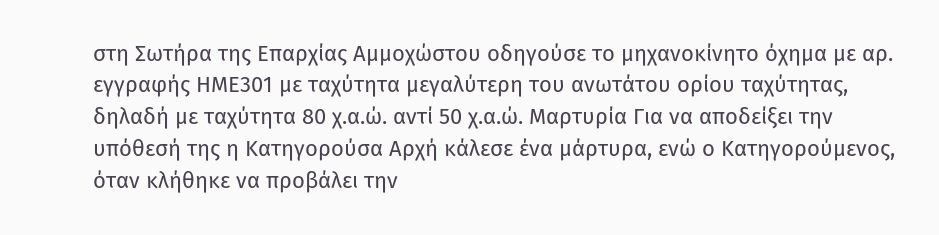στη Σωτήρα της Επαρχίας Αμμοχώστου οδηγούσε το μηχανοκίνητο όχημα με αρ. εγγραφής HME301 με ταχύτητα μεγαλύτερη του ανωτάτου ορίου ταχύτητας, δηλαδή με ταχύτητα 80 χ.α.ώ. αντί 50 χ.α.ώ. Μαρτυρία Για να αποδείξει την υπόθεσή της η Κατηγορούσα Αρχή κάλεσε ένα μάρτυρα, ενώ ο Κατηγορούμενος, όταν κλήθηκε να προβάλει την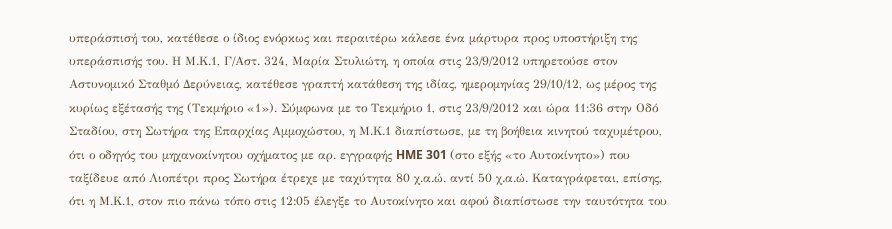υπεράσπισή του, κατέθεσε ο ίδιος ενόρκως και περαιτέρω κάλεσε ένα μάρτυρα προς υποστήριξη της υπεράσπισής του. Η Μ.Κ.1, Γ/Αστ. 324, Μαρία Στυλιώτη, η οποία στις 23/9/2012 υπηρετούσε στον Αστυνομικό Σταθμό Δερύνειας, κατέθεσε γραπτή κατάθεση της ιδίας, ημερομηνίας 29/10/12, ως μέρος της κυρίως εξέτασής της (Τεκμήριο «1»). Σύμφωνα με το Τεκμήριο 1, στις 23/9/2012 και ώρα 11:36 στην Οδό Σταδίου, στη Σωτήρα της Επαρχίας Αμμοχώστου, η Μ.Κ.1 διαπίστωσε, με τη βοήθεια κινητού ταχυμέτρου, ότι ο οδηγός του μηχανοκίνητου οχήματος με αρ. εγγραφής HME 301 (στο εξής «το Αυτοκίνητο») που ταξίδευε από Λιοπέτρι προς Σωτήρα έτρεχε με ταχύτητα 80 χ.α.ώ. αντί 50 χ.α.ώ. Καταγράφεται, επίσης, ότι η Μ.Κ.1, στον πιο πάνω τόπο στις 12:05 έλεγξε το Αυτοκίνητο και αφού διαπίστωσε την ταυτότητα του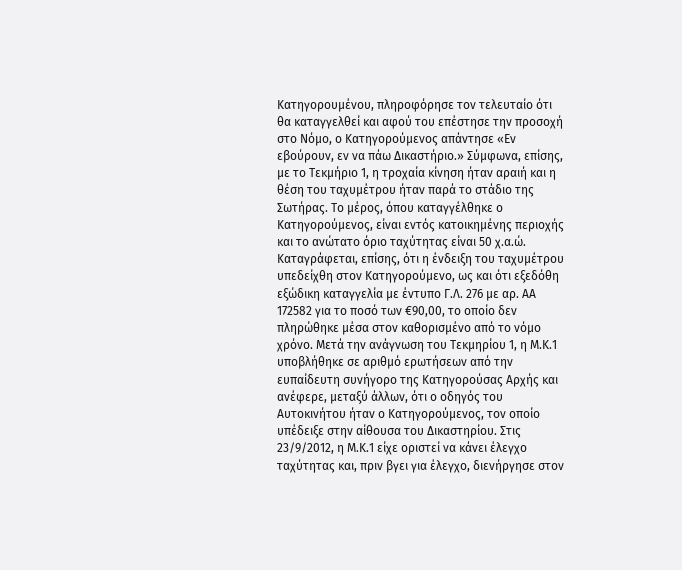Κατηγορουμένου, πληροφόρησε τον τελευταίο ότι θα καταγγελθεί και αφού του επέστησε την προσοχή στο Νόμο, ο Κατηγορούμενος απάντησε «Εν εβούρουν, εν να πάω Δικαστήριο.» Σύμφωνα, επίσης, με το Τεκμήριο 1, η τροχαία κίνηση ήταν αραιή και η θέση του ταχυμέτρου ήταν παρά το στάδιο της Σωτήρας. Το μέρος, όπου καταγγέλθηκε ο Κατηγορούμενος, είναι εντός κατοικημένης περιοχής και το ανώτατο όριο ταχύτητας είναι 50 χ.α.ώ. Καταγράφεται, επίσης, ότι η ένδειξη του ταχυμέτρου υπεδείχθη στον Κατηγορούμενο, ως και ότι εξεδόθη εξώδικη καταγγελία με έντυπο Γ.Λ. 276 με αρ. ΑΑ 172582 για το ποσό των €90,00, το οποίο δεν πληρώθηκε μέσα στον καθορισμένο από το νόμο χρόνο. Μετά την ανάγνωση του Τεκμηρίου 1, η Μ.Κ.1 υποβλήθηκε σε αριθμό ερωτήσεων από την ευπαίδευτη συνήγορο της Κατηγορούσας Αρχής και ανέφερε, μεταξύ άλλων, ότι ο οδηγός του Αυτοκινήτου ήταν ο Κατηγορούμενος, τον οποίο υπέδειξε στην αίθουσα του Δικαστηρίου. Στις 23/9/2012, η Μ.Κ.1 είχε οριστεί να κάνει έλεγχο ταχύτητας και, πριν βγει για έλεγχο, διενήργησε στον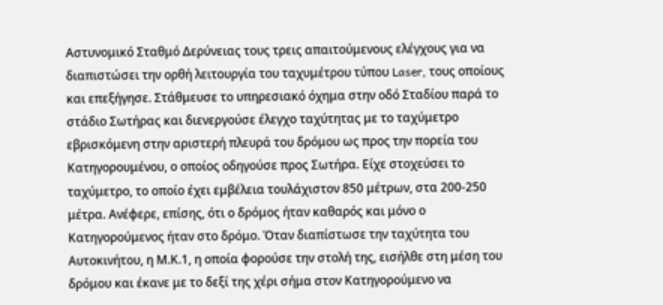Αστυνομικό Σταθμό Δερύνειας τους τρεις απαιτούμενους ελέγχους για να διαπιστώσει την ορθή λειτουργία του ταχυμέτρου τύπου Laser, τους οποίους και επεξήγησε. Στάθμευσε το υπηρεσιακό όχημα στην οδό Σταδίου παρά το στάδιο Σωτήρας και διενεργούσε έλεγχο ταχύτητας με το ταχύμετρο εβρισκόμενη στην αριστερή πλευρά του δρόμου ως προς την πορεία του Κατηγορουμένου, ο οποίος οδηγούσε προς Σωτήρα. Είχε στοχεύσει το ταχύμετρο, το οποίο έχει εμβέλεια τουλάχιστον 850 μέτρων, στα 200-250 μέτρα. Ανέφερε, επίσης, ότι ο δρόμος ήταν καθαρός και μόνο ο Κατηγορούμενος ήταν στο δρόμο. Όταν διαπίστωσε την ταχύτητα του Αυτοκινήτου, η Μ.Κ.1, η οποία φορούσε την στολή της, εισήλθε στη μέση του δρόμου και έκανε με το δεξί της χέρι σήμα στον Κατηγορούμενο να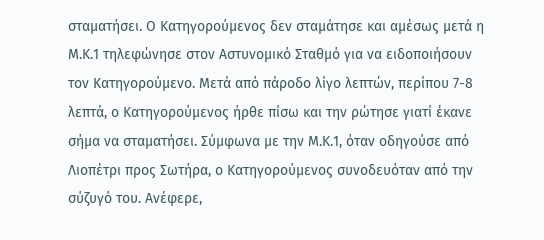σταματήσει. Ο Κατηγορούμενος δεν σταμάτησε και αμέσως μετά η Μ.Κ.1 τηλεφώνησε στον Αστυνομικό Σταθμό για να ειδοποιήσουν τον Κατηγορούμενο. Μετά από πάροδο λίγο λεπτών, περίπου 7-8 λεπτά, ο Κατηγορούμενος ήρθε πίσω και την ρώτησε γιατί έκανε σήμα να σταματήσει. Σύμφωνα με την Μ.Κ.1, όταν οδηγούσε από Λιοπέτρι προς Σωτήρα, ο Κατηγορούμενος συνοδευόταν από την σύζυγό του. Ανέφερε,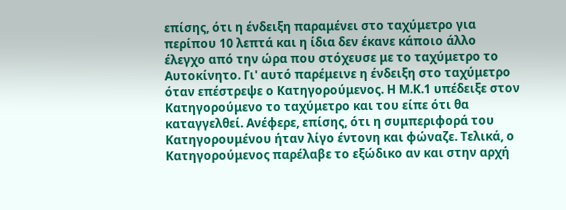επίσης, ότι η ένδειξη παραμένει στο ταχύμετρο για περίπου 10 λεπτά και η ίδια δεν έκανε κάποιο άλλο έλεγχο από την ώρα που στόχευσε με το ταχύμετρο το Αυτοκίνητο. Γι' αυτό παρέμεινε η ένδειξη στο ταχύμετρο όταν επέστρεψε ο Κατηγορούμενος. Η Μ.Κ.1 υπέδειξε στον Κατηγορούμενο το ταχύμετρο και του είπε ότι θα καταγγελθεί. Ανέφερε, επίσης, ότι η συμπεριφορά του Κατηγορουμένου ήταν λίγο έντονη και φώναζε. Τελικά, ο Κατηγορούμενος παρέλαβε το εξώδικο αν και στην αρχή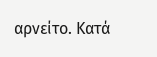αρνείτο. Κατά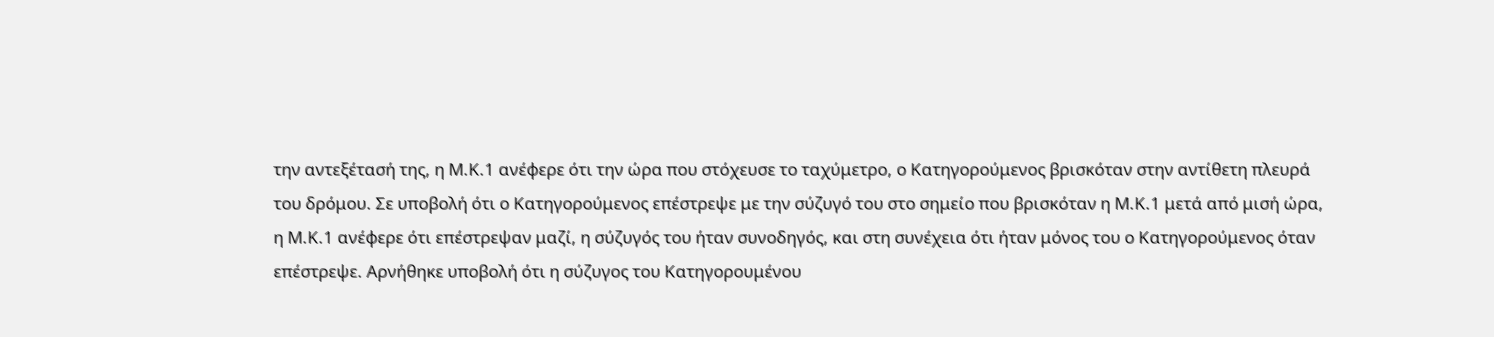την αντεξέτασή της, η Μ.Κ.1 ανέφερε ότι την ώρα που στόχευσε το ταχύμετρο, ο Κατηγορούμενος βρισκόταν στην αντίθετη πλευρά του δρόμου. Σε υποβολή ότι ο Κατηγορούμενος επέστρεψε με την σύζυγό του στο σημείο που βρισκόταν η Μ.Κ.1 μετά από μισή ώρα, η Μ.Κ.1 ανέφερε ότι επέστρεψαν μαζί, η σύζυγός του ήταν συνοδηγός, και στη συνέχεια ότι ήταν μόνος του ο Κατηγορούμενος όταν επέστρεψε. Αρνήθηκε υποβολή ότι η σύζυγος του Κατηγορουμένου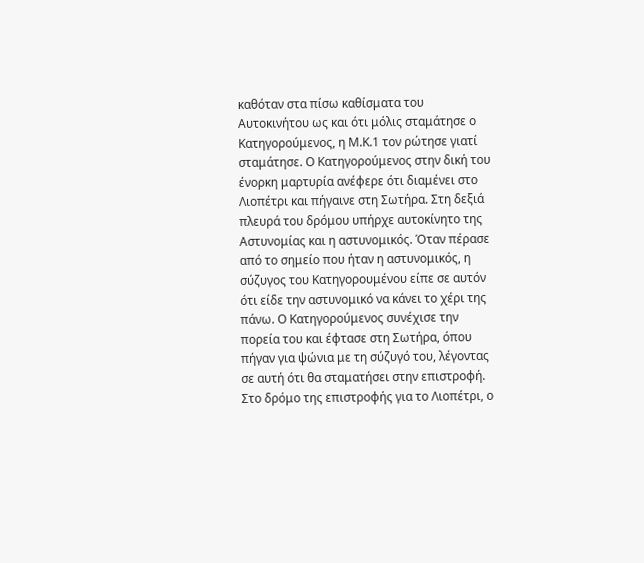καθόταν στα πίσω καθίσματα του Αυτοκινήτου ως και ότι μόλις σταμάτησε ο Κατηγορούμενος, η Μ.Κ.1 τον ρώτησε γιατί σταμάτησε. Ο Κατηγορούμενος στην δική του ένορκη μαρτυρία ανέφερε ότι διαμένει στο Λιοπέτρι και πήγαινε στη Σωτήρα. Στη δεξιά πλευρά του δρόμου υπήρχε αυτοκίνητο της Αστυνομίας και η αστυνομικός. Όταν πέρασε από το σημείο που ήταν η αστυνομικός, η σύζυγος του Κατηγορουμένου είπε σε αυτόν ότι είδε την αστυνομικό να κάνει το χέρι της πάνω. Ο Κατηγορούμενος συνέχισε την πορεία του και έφτασε στη Σωτήρα, όπου πήγαν για ψώνια με τη σύζυγό του, λέγοντας σε αυτή ότι θα σταματήσει στην επιστροφή. Στο δρόμο της επιστροφής για το Λιοπέτρι, ο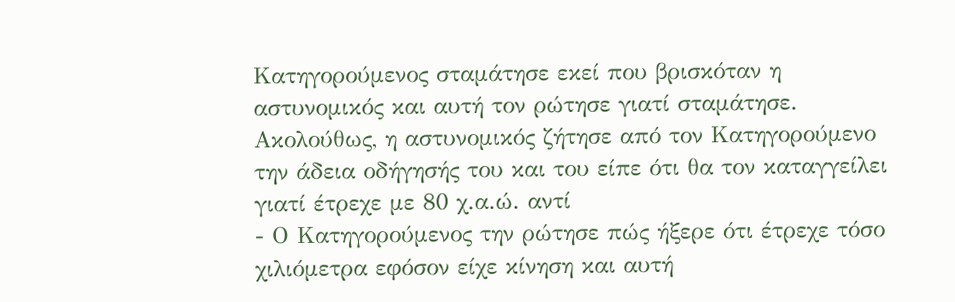Κατηγορούμενος σταμάτησε εκεί που βρισκόταν η αστυνομικός και αυτή τον ρώτησε γιατί σταμάτησε. Ακολούθως, η αστυνομικός ζήτησε από τον Κατηγορούμενο την άδεια οδήγησής του και του είπε ότι θα τον καταγγείλει γιατί έτρεχε με 80 χ.α.ώ. αντί
- Ο Κατηγορούμενος την ρώτησε πώς ήξερε ότι έτρεχε τόσο χιλιόμετρα εφόσον είχε κίνηση και αυτή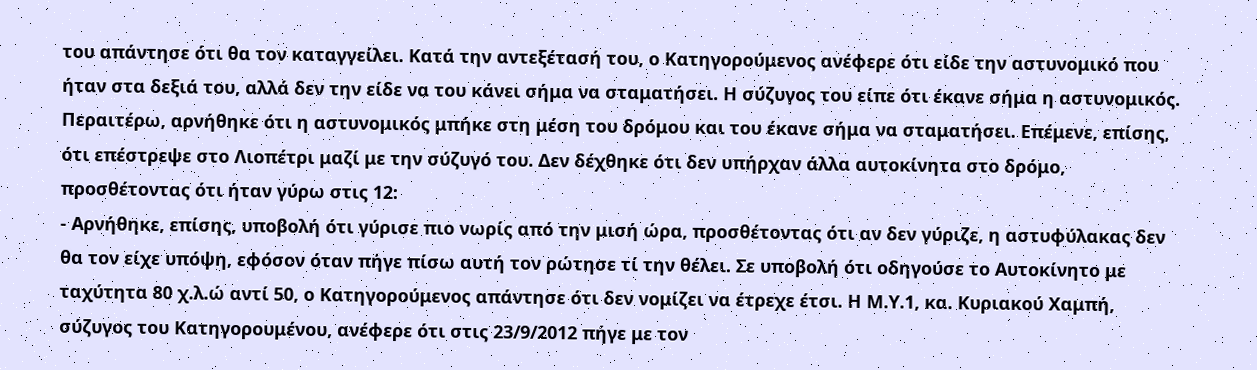του απάντησε ότι θα τον καταγγείλει. Κατά την αντεξέτασή του, ο Κατηγορούμενος ανέφερε ότι είδε την αστυνομικό που ήταν στα δεξιά του, αλλά δεν την είδε να του κάνει σήμα να σταματήσει. Η σύζυγος του είπε ότι έκανε σήμα η αστυνομικός. Περαιτέρω, αρνήθηκε ότι η αστυνομικός μπήκε στη μέση του δρόμου και του έκανε σήμα να σταματήσει. Επέμενε, επίσης, ότι επέστρεψε στο Λιοπέτρι μαζί με την σύζυγό του. Δεν δέχθηκε ότι δεν υπήρχαν άλλα αυτοκίνητα στο δρόμο, προσθέτοντας ότι ήταν γύρω στις 12:
- Αρνήθηκε, επίσης, υποβολή ότι γύρισε πιο νωρίς από την μισή ώρα, προσθέτοντας ότι αν δεν γύριζε, η αστυφύλακας δεν θα τον είχε υπόψη, εφόσον όταν πήγε πίσω αυτή τον ρώτησε τί την θέλει. Σε υποβολή ότι οδηγούσε το Αυτοκίνητο με ταχύτητα 80 χ.λ.ώ αντί 50, ο Κατηγορούμενος απάντησε ότι δεν νομίζει να έτρεχε έτσι. Η Μ.Υ.1, κα. Κυριακού Χαμπή, σύζυγος του Κατηγορουμένου, ανέφερε ότι στις 23/9/2012 πήγε με τον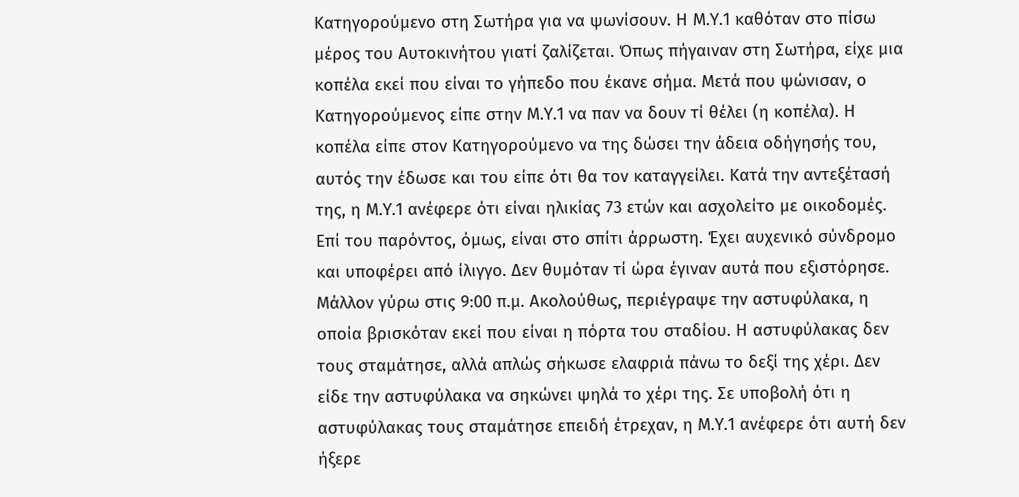Κατηγορούμενο στη Σωτήρα για να ψωνίσουν. Η Μ.Υ.1 καθόταν στο πίσω μέρος του Αυτοκινήτου γιατί ζαλίζεται. Όπως πήγαιναν στη Σωτήρα, είχε μια κοπέλα εκεί που είναι το γήπεδο που έκανε σήμα. Μετά που ψώνισαν, ο Κατηγορούμενος είπε στην Μ.Υ.1 να παν να δουν τί θέλει (η κοπέλα). Η κοπέλα είπε στον Κατηγορούμενο να της δώσει την άδεια οδήγησής του, αυτός την έδωσε και του είπε ότι θα τον καταγγείλει. Κατά την αντεξέτασή της, η Μ.Υ.1 ανέφερε ότι είναι ηλικίας 73 ετών και ασχολείτο με οικοδομές. Επί του παρόντος, όμως, είναι στο σπίτι άρρωστη. Έχει αυχενικό σύνδρομο και υποφέρει από ίλιγγο. Δεν θυμόταν τί ώρα έγιναν αυτά που εξιστόρησε. Μάλλον γύρω στις 9:00 π.μ. Ακολούθως, περιέγραψε την αστυφύλακα, η οποία βρισκόταν εκεί που είναι η πόρτα του σταδίου. Η αστυφύλακας δεν τους σταμάτησε, αλλά απλώς σήκωσε ελαφριά πάνω το δεξί της χέρι. Δεν είδε την αστυφύλακα να σηκώνει ψηλά το χέρι της. Σε υποβολή ότι η αστυφύλακας τους σταμάτησε επειδή έτρεχαν, η Μ.Υ.1 ανέφερε ότι αυτή δεν ήξερε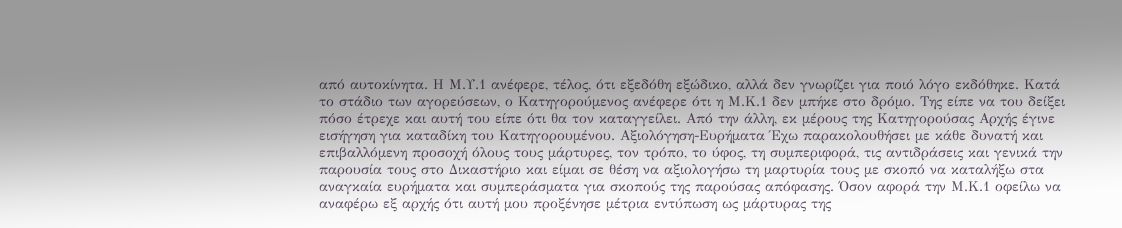από αυτοκίνητα. Η Μ.Υ.1 ανέφερε, τέλος, ότι εξεδόθη εξώδικο, αλλά δεν γνωρίζει για ποιό λόγο εκδόθηκε. Κατά το στάδιο των αγορεύσεων, ο Κατηγορούμενος ανέφερε ότι η Μ.Κ.1 δεν μπήκε στο δρόμο. Της είπε να του δείξει πόσο έτρεχε και αυτή του είπε ότι θα τον καταγγείλει. Από την άλλη, εκ μέρους της Κατηγορούσας Αρχής έγινε εισήγηση για καταδίκη του Κατηγορουμένου. Αξιολόγηση-Ευρήματα Έχω παρακολουθήσει με κάθε δυνατή και επιβαλλόμενη προσοχή όλους τους μάρτυρες, τον τρόπο, το ύφος, τη συμπεριφορά, τις αντιδράσεις και γενικά την παρουσία τους στο Δικαστήριο και είμαι σε θέση να αξιολογήσω τη μαρτυρία τους με σκοπό να καταλήξω στα αναγκαία ευρήματα και συμπεράσματα για σκοπούς της παρούσας απόφασης. Όσον αφορά την Μ.Κ.1 οφείλω να αναφέρω εξ αρχής ότι αυτή μου προξένησε μέτρια εντύπωση ως μάρτυρας της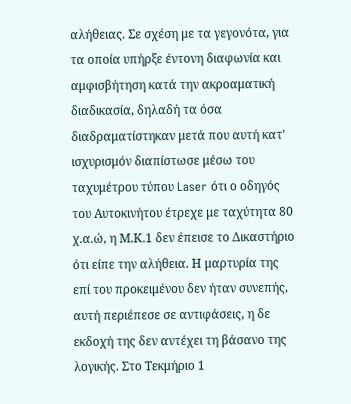αλήθειας. Σε σχέση με τα γεγονότα, για τα οποία υπήρξε έντονη διαφωνία και αμφισβήτηση κατά την ακροαματική διαδικασία, δηλαδή τα όσα διαδραματίστηκαν μετά που αυτή κατ' ισχυρισμόν διαπίστωσε μέσω του ταχυμέτρου τύπου Laser ότι ο οδηγός του Αυτοκινήτου έτρεχε με ταχύτητα 80 χ.α.ώ, η Μ.Κ.1 δεν έπεισε το Δικαστήριο ότι είπε την αλήθεια. Η μαρτυρία της επί του προκειμένου δεν ήταν συνεπής, αυτή περιέπεσε σε αντιφάσεις, η δε εκδοχή της δεν αντέχει τη βάσανο της λογικής. Στο Τεκμήριο 1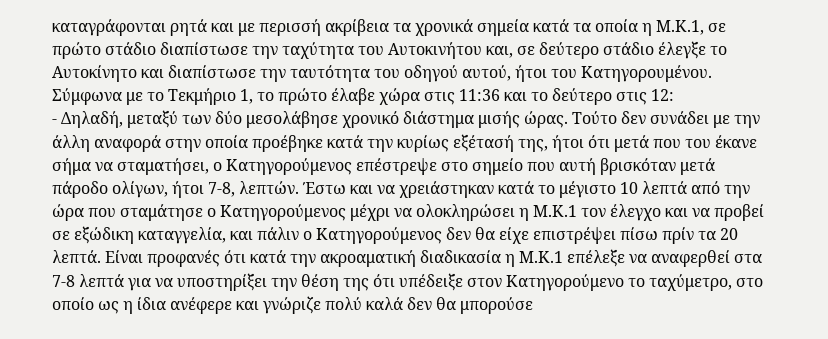καταγράφονται ρητά και με περισσή ακρίβεια τα χρονικά σημεία κατά τα οποία η Μ.Κ.1, σε πρώτο στάδιο διαπίστωσε την ταχύτητα του Αυτοκινήτου και, σε δεύτερο στάδιο έλεγξε το Αυτοκίνητο και διαπίστωσε την ταυτότητα του οδηγού αυτού, ήτοι του Κατηγορουμένου. Σύμφωνα με το Τεκμήριο 1, το πρώτο έλαβε χώρα στις 11:36 και το δεύτερο στις 12:
- Δηλαδή, μεταξύ των δύο μεσολάβησε χρονικό διάστημα μισής ώρας. Τούτο δεν συνάδει με την άλλη αναφορά στην οποία προέβηκε κατά την κυρίως εξέτασή της, ήτοι ότι μετά που του έκανε σήμα να σταματήσει, ο Κατηγορούμενος επέστρεψε στο σημείο που αυτή βρισκόταν μετά πάροδο ολίγων, ήτοι 7-8, λεπτών. Έστω και να χρειάστηκαν κατά το μέγιστο 10 λεπτά από την ώρα που σταμάτησε ο Κατηγορούμενος μέχρι να ολοκληρώσει η Μ.Κ.1 τον έλεγχο και να προβεί σε εξώδικη καταγγελία, και πάλιν ο Κατηγορούμενος δεν θα είχε επιστρέψει πίσω πρίν τα 20 λεπτά. Είναι προφανές ότι κατά την ακροαματική διαδικασία η Μ.Κ.1 επέλεξε να αναφερθεί στα 7-8 λεπτά για να υποστηρίξει την θέση της ότι υπέδειξε στον Κατηγορούμενο το ταχύμετρο, στο οποίο ως η ίδια ανέφερε και γνώριζε πολύ καλά δεν θα μπορούσε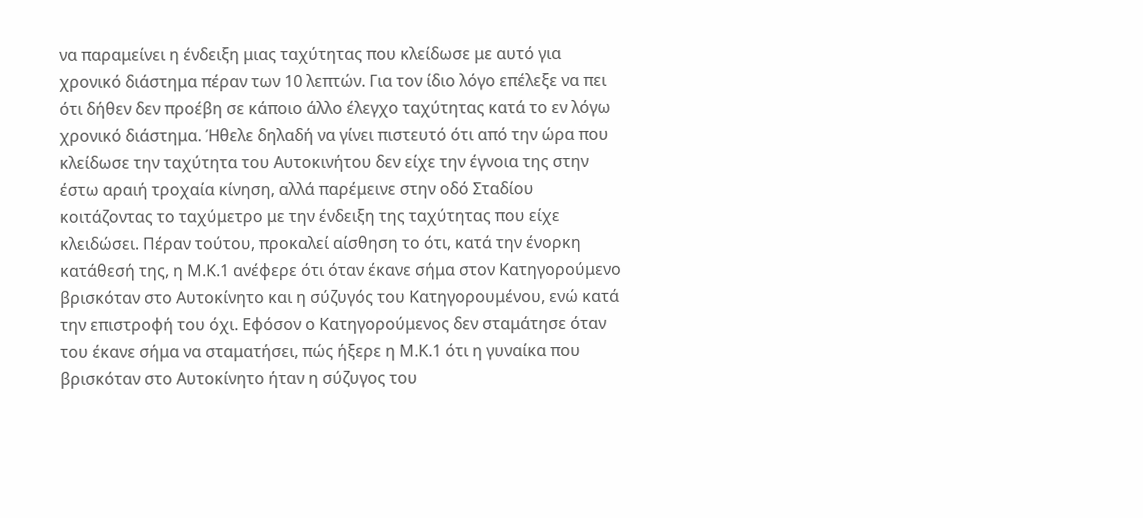να παραμείνει η ένδειξη μιας ταχύτητας που κλείδωσε με αυτό για χρονικό διάστημα πέραν των 10 λεπτών. Για τον ίδιο λόγο επέλεξε να πει ότι δήθεν δεν προέβη σε κάποιο άλλο έλεγχο ταχύτητας κατά το εν λόγω χρονικό διάστημα. Ήθελε δηλαδή να γίνει πιστευτό ότι από την ώρα που κλείδωσε την ταχύτητα του Αυτοκινήτου δεν είχε την έγνοια της στην έστω αραιή τροχαία κίνηση, αλλά παρέμεινε στην οδό Σταδίου κοιτάζοντας το ταχύμετρο με την ένδειξη της ταχύτητας που είχε κλειδώσει. Πέραν τούτου, προκαλεί αίσθηση το ότι, κατά την ένορκη κατάθεσή της, η Μ.Κ.1 ανέφερε ότι όταν έκανε σήμα στον Κατηγορούμενο βρισκόταν στο Αυτοκίνητο και η σύζυγός του Κατηγορουμένου, ενώ κατά την επιστροφή του όχι. Εφόσον ο Κατηγορούμενος δεν σταμάτησε όταν του έκανε σήμα να σταματήσει, πώς ήξερε η Μ.Κ.1 ότι η γυναίκα που βρισκόταν στο Αυτοκίνητο ήταν η σύζυγος του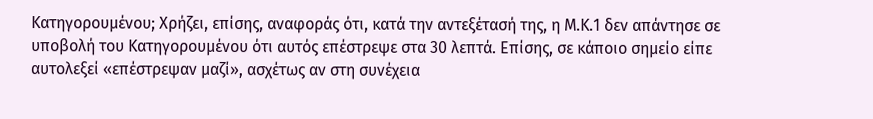Κατηγορουμένου; Χρήζει, επίσης, αναφοράς ότι, κατά την αντεξέτασή της, η Μ.Κ.1 δεν απάντησε σε υποβολή του Κατηγορουμένου ότι αυτός επέστρεψε στα 30 λεπτά. Επίσης, σε κάποιο σημείο είπε αυτολεξεί «επέστρεψαν μαζί», ασχέτως αν στη συνέχεια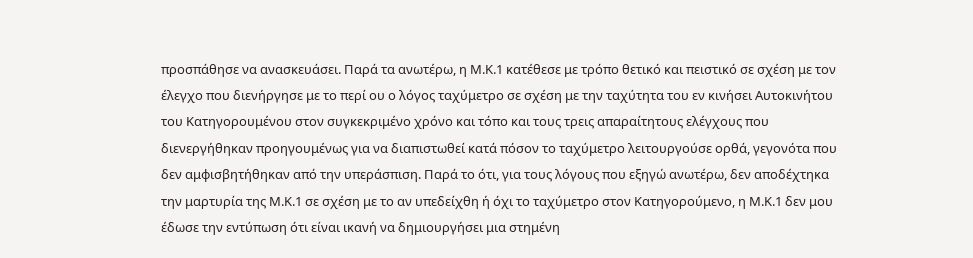προσπάθησε να ανασκευάσει. Παρά τα ανωτέρω, η Μ.Κ.1 κατέθεσε με τρόπο θετικό και πειστικό σε σχέση με τον έλεγχο που διενήργησε με το περί ου ο λόγος ταχύμετρο σε σχέση με την ταχύτητα του εν κινήσει Αυτοκινήτου του Κατηγορουμένου στον συγκεκριμένο χρόνο και τόπο και τους τρεις απαραίτητους ελέγχους που διενεργήθηκαν προηγουμένως για να διαπιστωθεί κατά πόσον το ταχύμετρο λειτουργούσε ορθά, γεγονότα που δεν αμφισβητήθηκαν από την υπεράσπιση. Παρά το ότι, για τους λόγους που εξηγώ ανωτέρω, δεν αποδέχτηκα την μαρτυρία της Μ.Κ.1 σε σχέση με το αν υπεδείχθη ή όχι το ταχύμετρο στον Κατηγορούμενο, η Μ.Κ.1 δεν μου έδωσε την εντύπωση ότι είναι ικανή να δημιουργήσει μια στημένη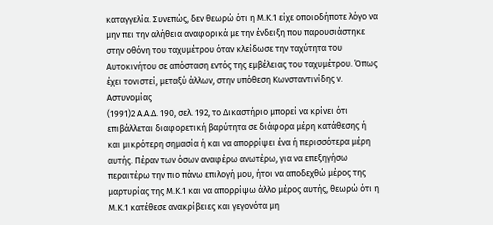καταγγελία. Συνεπώς, δεν θεωρώ ότι η Μ.Κ.1 είχε οποιοδήποτε λόγο να μην πει την αλήθεια αναφορικά με την ένδειξη που παρουσιάστηκε στην οθόνη του ταχυμέτρου όταν κλείδωσε την ταχύτητα του Αυτοκινήτου σε απόσταση εντός της εμβέλειας του ταχυμέτρου. Όπως έχει τονιστεί, μεταξύ άλλων, στην υπόθεση Κωνσταντινίδης ν. Αστυνομίας
(1991)2 Α.Α.Δ. 190, σελ. 192, το Δικαστήριο μπορεί να κρίνει ότι επιβάλλεται διαφορετική βαρύτητα σε διάφορα μέρη κατάθεσης ή και μικρότερη σημασία ή και να απορρίψει ένα ή περισσότερα μέρη αυτής. Πέραν των όσων αναφέρω ανωτέρω, για να επεξηγήσω περαιτέρω την πιο πάνω επιλογή μου, ήτοι να αποδεχθώ μέρος της μαρτυρίας της Μ.Κ.1 και να απορρίψω άλλο μέρος αυτής, θεωρώ ότι η Μ.Κ.1 κατέθεσε ανακρίβειες και γεγονότα μη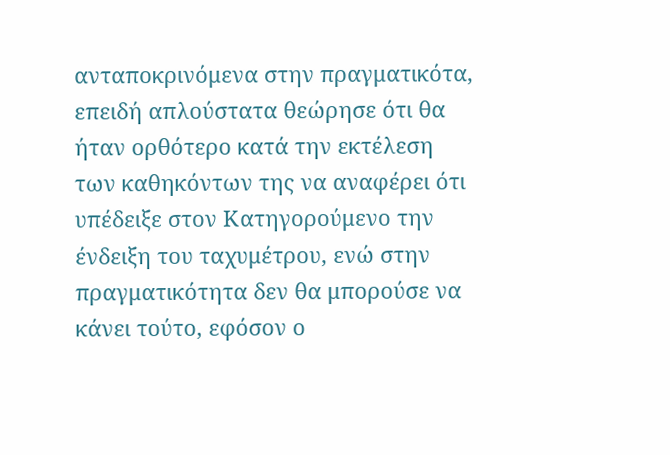ανταποκρινόμενα στην πραγματικότα, επειδή απλούστατα θεώρησε ότι θα ήταν ορθότερο κατά την εκτέλεση των καθηκόντων της να αναφέρει ότι υπέδειξε στον Κατηγορούμενο την ένδειξη του ταχυμέτρου, ενώ στην πραγματικότητα δεν θα μπορούσε να κάνει τούτο, εφόσον ο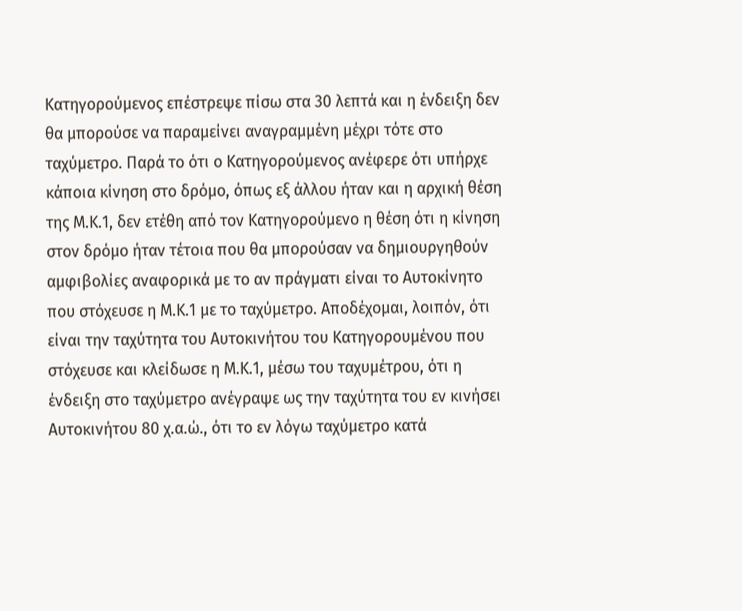Κατηγορούμενος επέστρεψε πίσω στα 30 λεπτά και η ένδειξη δεν θα μπορούσε να παραμείνει αναγραμμένη μέχρι τότε στο ταχύμετρο. Παρά το ότι ο Κατηγορούμενος ανέφερε ότι υπήρχε κάποια κίνηση στο δρόμο, όπως εξ άλλου ήταν και η αρχική θέση της Μ.Κ.1, δεν ετέθη από τον Κατηγορούμενο η θέση ότι η κίνηση στον δρόμο ήταν τέτοια που θα μπορούσαν να δημιουργηθούν αμφιβολίες αναφορικά με το αν πράγματι είναι το Αυτοκίνητο που στόχευσε η Μ.Κ.1 με το ταχύμετρο. Αποδέχομαι, λοιπόν, ότι είναι την ταχύτητα του Αυτοκινήτου του Κατηγορουμένου που στόχευσε και κλείδωσε η Μ.Κ.1, μέσω του ταχυμέτρου, ότι η ένδειξη στο ταχύμετρο ανέγραψε ως την ταχύτητα του εν κινήσει Αυτοκινήτου 80 χ.α.ώ., ότι το εν λόγω ταχύμετρο κατά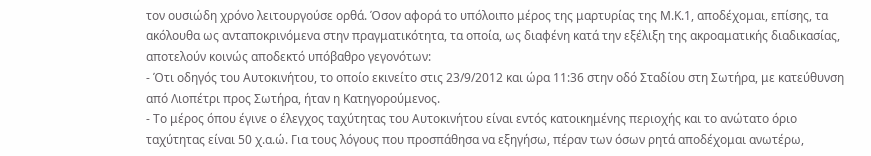τον ουσιώδη χρόνο λειτουργούσε ορθά. Όσον αφορά το υπόλοιπο μέρος της μαρτυρίας της Μ.Κ.1, αποδέχομαι, επίσης, τα ακόλουθα ως ανταποκρινόμενα στην πραγματικότητα, τα οποία, ως διαφένη κατά την εξέλιξη της ακροαματικής διαδικασίας, αποτελούν κοινώς αποδεκτό υπόβαθρο γεγονότων:
- Ότι οδηγός του Αυτοκινήτου, το οποίο εκινείτο στις 23/9/2012 και ώρα 11:36 στην οδό Σταδίου στη Σωτήρα, με κατεύθυνση από Λιοπέτρι προς Σωτήρα, ήταν η Κατηγορούμενος.
- Το μέρος όπου έγινε ο έλεγχος ταχύτητας του Αυτοκινήτου είναι εντός κατοικημένης περιοχής και το ανώτατο όριο ταχύτητας είναι 50 χ.α.ώ. Για τους λόγους που προσπάθησα να εξηγήσω, πέραν των όσων ρητά αποδέχομαι ανωτέρω,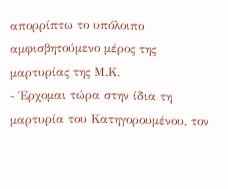απορρίπτω το υπόλοιπο αμφισβητούμενο μέρος της μαρτυρίας της Μ.Κ.
- Έρχομαι τώρα στην ίδια τη μαρτυρία του Κατηγορουμένου, τον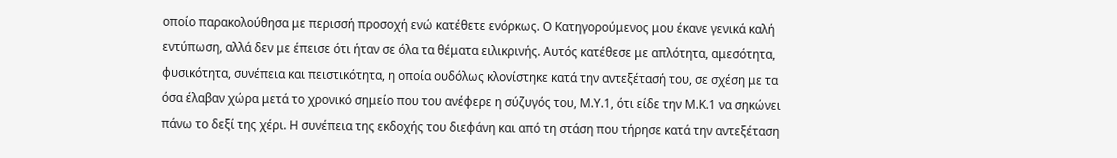οποίο παρακολούθησα με περισσή προσοχή ενώ κατέθετε ενόρκως. Ο Κατηγορούμενος μου έκανε γενικά καλή εντύπωση, αλλά δεν με έπεισε ότι ήταν σε όλα τα θέματα ειλικρινής. Αυτός κατέθεσε με απλότητα, αμεσότητα, φυσικότητα, συνέπεια και πειστικότητα, η οποία ουδόλως κλονίστηκε κατά την αντεξέτασή του, σε σχέση με τα όσα έλαβαν χώρα μετά το χρονικό σημείο που του ανέφερε η σύζυγός του, Μ.Υ.1, ότι είδε την Μ.Κ.1 να σηκώνει πάνω το δεξί της χέρι. Η συνέπεια της εκδοχής του διεφάνη και από τη στάση που τήρησε κατά την αντεξέταση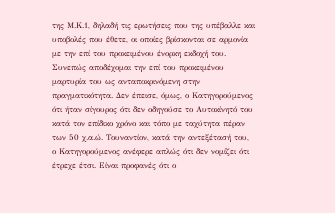της Μ.Κ.1, δηλαδή τις ερωτήσεις που της υπέβαλλε και υποβολές που έθετε, οι οποίες βρίσκονται σε αρμονία με την επί του προκειμένου ένορκη εκδοχή του. Συνεπώς αποδέχομαι την επί του προκειμένου μαρτυρία του ως ανταποκρινόμενη στην πραγματικότητα. Δεν έπεισε, όμως, ο Κατηγορούμενος ότι ήταν σίγουρος ότι δεν οδηγούσε το Αυτοκίνητό του κατά τον επίδικο χρόνο και τόπο με ταχύτητα πέραν των 50 χ.α.ώ. Τουναντίον, κατά την αντεξέτασή του, ο Κατηγορούμενος ανέφερε απλώς ότι δεν νομίζει ότι έτρεχε έτσι. Είναι προφανές ότι ο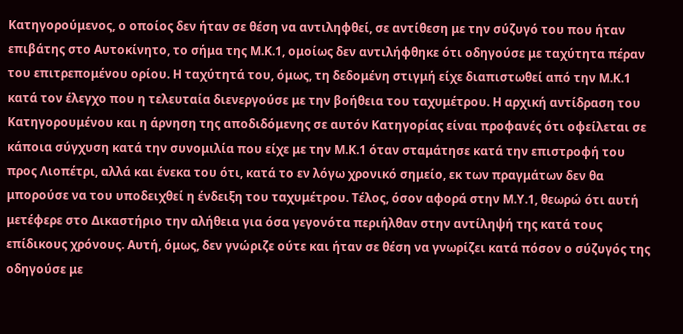Κατηγορούμενος, ο οποίος δεν ήταν σε θέση να αντιληφθεί, σε αντίθεση με την σύζυγό του που ήταν επιβάτης στο Αυτοκίνητο, το σήμα της Μ.Κ.1, ομοίως δεν αντιλήφθηκε ότι οδηγούσε με ταχύτητα πέραν του επιτρεπομένου ορίου. Η ταχύτητά του, όμως, τη δεδομένη στιγμή είχε διαπιστωθεί από την Μ.Κ.1 κατά τον έλεγχο που η τελευταία διενεργούσε με την βοήθεια του ταχυμέτρου. Η αρχική αντίδραση του Κατηγορουμένου και η άρνηση της αποδιδόμενης σε αυτόν Κατηγορίας είναι προφανές ότι οφείλεται σε κάποια σύγχυση κατά την συνομιλία που είχε με την Μ.Κ.1 όταν σταμάτησε κατά την επιστροφή του προς Λιοπέτρι, αλλά και ένεκα του ότι, κατά το εν λόγω χρονικό σημείο, εκ των πραγμάτων δεν θα μπορούσε να του υποδειχθεί η ένδειξη του ταχυμέτρου. Τέλος, όσον αφορά στην Μ.Υ.1, θεωρώ ότι αυτή μετέφερε στο Δικαστήριο την αλήθεια για όσα γεγονότα περιήλθαν στην αντίληψή της κατά τους επίδικους χρόνους. Αυτή, όμως, δεν γνώριζε ούτε και ήταν σε θέση να γνωρίζει κατά πόσον ο σύζυγός της οδηγούσε με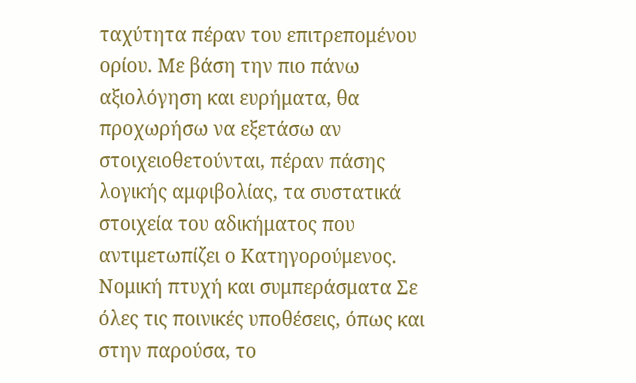ταχύτητα πέραν του επιτρεπομένου ορίου. Με βάση την πιο πάνω αξιολόγηση και ευρήματα, θα προχωρήσω να εξετάσω αν στοιχειοθετούνται, πέραν πάσης λογικής αμφιβολίας, τα συστατικά στοιχεία του αδικήματος που αντιμετωπίζει ο Κατηγορούμενος. Νομική πτυχή και συμπεράσματα Σε όλες τις ποινικές υποθέσεις, όπως και στην παρούσα, το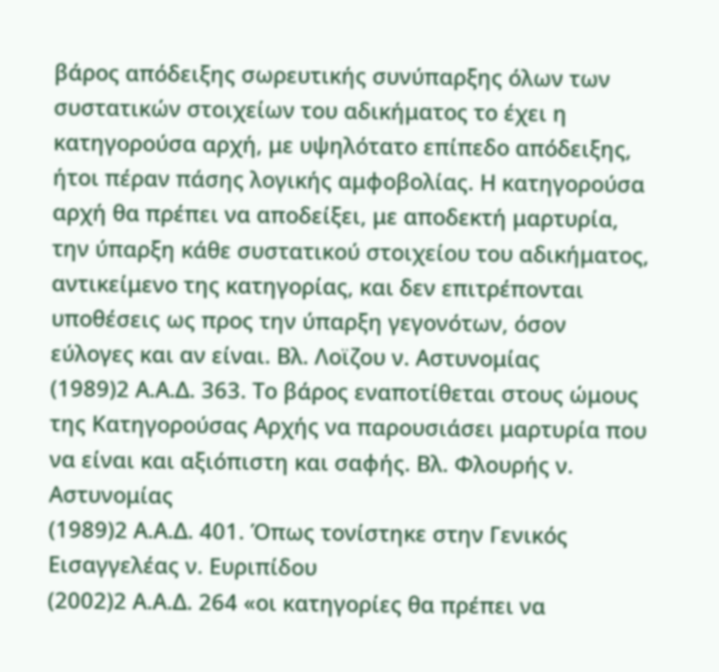βάρος απόδειξης σωρευτικής συνύπαρξης όλων των συστατικών στοιχείων του αδικήματος το έχει η κατηγορούσα αρχή, με υψηλότατο επίπεδο απόδειξης, ήτοι πέραν πάσης λογικής αμφοβολίας. Η κατηγορούσα αρχή θα πρέπει να αποδείξει, με αποδεκτή μαρτυρία, την ύπαρξη κάθε συστατικού στοιχείου του αδικήματος, αντικείμενο της κατηγορίας, και δεν επιτρέπονται υποθέσεις ως προς την ύπαρξη γεγονότων, όσον εύλογες και αν είναι. Βλ. Λοϊζου ν. Αστυνομίας
(1989)2 Α.Α.Δ. 363. Το βάρος εναποτίθεται στους ώμους της Κατηγορούσας Αρχής να παρουσιάσει μαρτυρία που να είναι και αξιόπιστη και σαφής. Βλ. Φλουρής ν. Αστυνομίας
(1989)2 Α.Α.Δ. 401. Όπως τονίστηκε στην Γενικός Εισαγγελέας ν. Ευριπίδου
(2002)2 Α.Α.Δ. 264 «οι κατηγορίες θα πρέπει να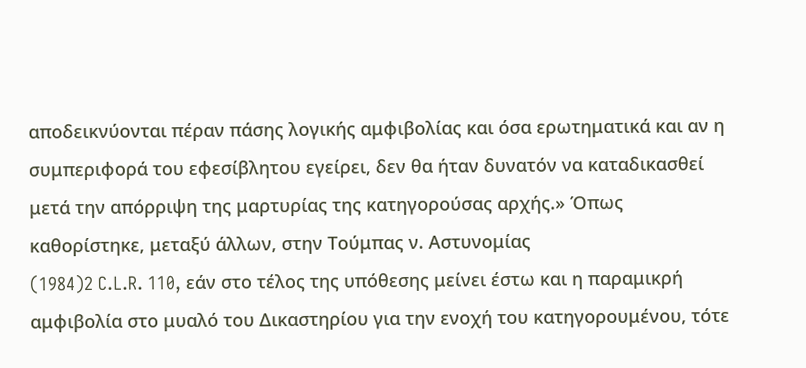αποδεικνύονται πέραν πάσης λογικής αμφιβολίας και όσα ερωτηματικά και αν η συμπεριφορά του εφεσίβλητου εγείρει, δεν θα ήταν δυνατόν να καταδικασθεί μετά την απόρριψη της μαρτυρίας της κατηγορούσας αρχής.» Όπως καθορίστηκε, μεταξύ άλλων, στην Τούμπας ν. Αστυνομίας
(1984)2 C.L.R. 110, εάν στο τέλος της υπόθεσης μείνει έστω και η παραμικρή αμφιβολία στο μυαλό του Δικαστηρίου για την ενοχή του κατηγορουμένου, τότε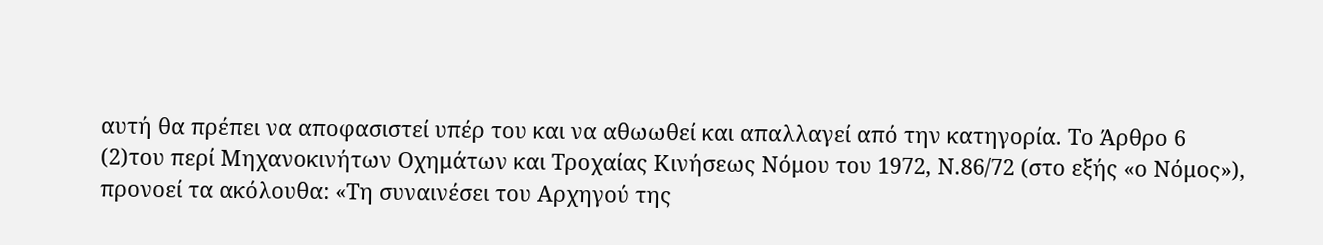αυτή θα πρέπει να αποφασιστεί υπέρ του και να αθωωθεί και απαλλαγεί από την κατηγορία. Το Άρθρο 6
(2)του περί Μηχανοκινήτων Οχημάτων και Τροχαίας Κινήσεως Νόμου του 1972, Ν.86/72 (στο εξής «ο Νόμος»), προνοεί τα ακόλουθα: «Τη συναινέσει του Αρχηγού της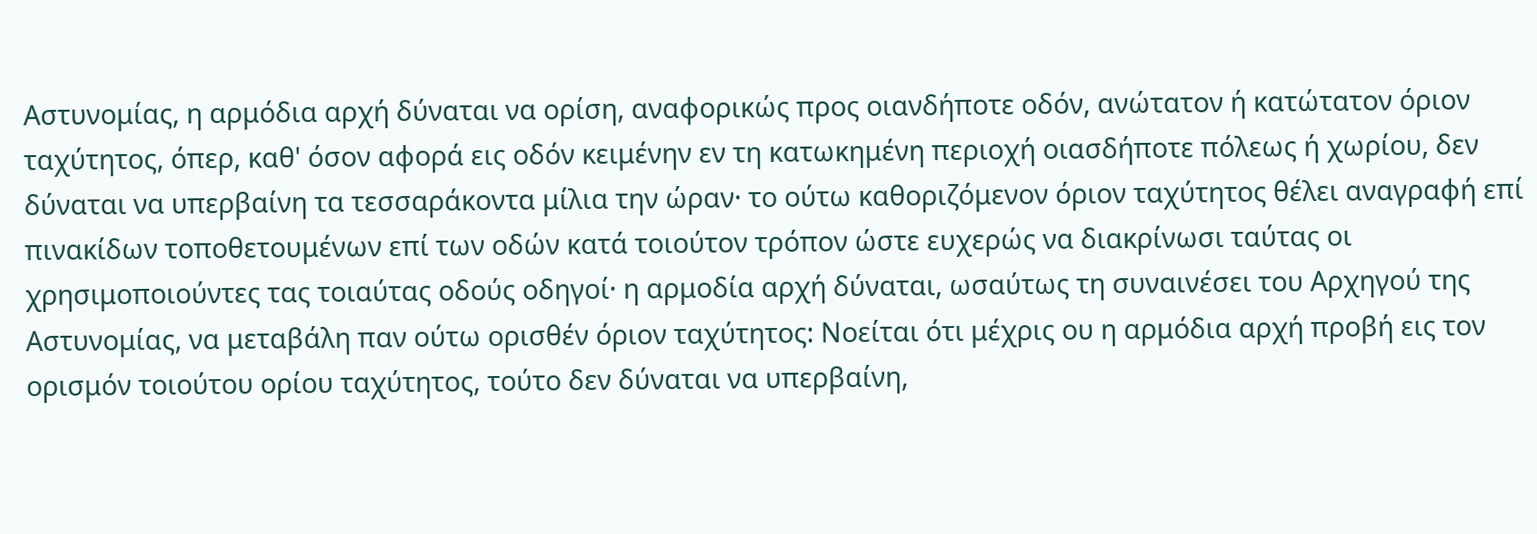Αστυνομίας, η αρμόδια αρχή δύναται να ορίση, αναφορικώς προς οιανδήποτε οδόν, ανώτατον ή κατώτατον όριον ταχύτητος, όπερ, καθ' όσον αφορά εις οδόν κειμένην εν τη κατωκημένη περιοχή οιασδήποτε πόλεως ή χωρίου, δεν δύναται να υπερβαίνη τα τεσσαράκοντα μίλια την ώραν· το ούτω καθοριζόμενον όριον ταχύτητος θέλει αναγραφή επί πινακίδων τοποθετουμένων επί των οδών κατά τοιούτον τρόπον ώστε ευχερώς να διακρίνωσι ταύτας οι χρησιμοποιούντες τας τοιαύτας οδούς οδηγοί· η αρμοδία αρχή δύναται, ωσαύτως τη συναινέσει του Αρχηγού της Αστυνομίας, να μεταβάλη παν ούτω ορισθέν όριον ταχύτητος: Νοείται ότι μέχρις ου η αρμόδια αρχή προβή εις τον ορισμόν τοιούτου ορίου ταχύτητος, τούτο δεν δύναται να υπερβαίνη,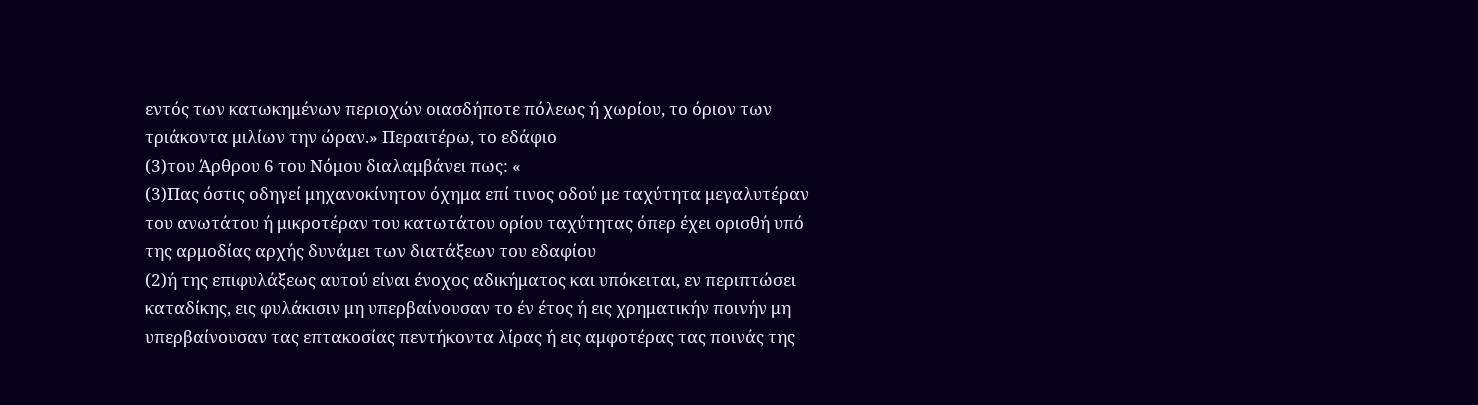εντός των κατωκημένων περιοχών οιασδήποτε πόλεως ή χωρίου, το όριον των τριάκοντα μιλίων την ώραν.» Περαιτέρω, το εδάφιο
(3)του Άρθρου 6 του Νόμου διαλαμβάνει πως: «
(3)Πας όστις οδηγεί μηχανοκίνητον όχημα επί τινος οδού με ταχύτητα μεγαλυτέραν του ανωτάτου ή μικροτέραν του κατωτάτου ορίου ταχύτητας όπερ έχει ορισθή υπό της αρμοδίας αρχής δυνάμει των διατάξεων του εδαφίου
(2)ή της επιφυλάξεως αυτού είναι ένοχος αδικήματος και υπόκειται, εν περιπτώσει καταδίκης, εις φυλάκισιν μη υπερβαίνουσαν το έν έτος ή εις χρηματικήν ποινήν μη υπερβαίνουσαν τας επτακοσίας πεντήκοντα λίρας ή εις αμφοτέρας τας ποινάς της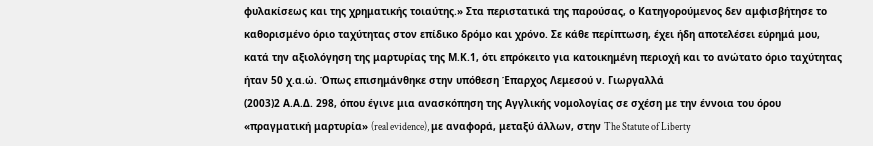φυλακίσεως και της χρηματικής τοιαύτης.» Στα περιστατικά της παρούσας, ο Κατηγορούμενος δεν αμφισβήτησε το καθορισμένο όριο ταχύτητας στον επίδικο δρόμο και χρόνο. Σε κάθε περίπτωση, έχει ήδη αποτελέσει εύρημά μου, κατά την αξιολόγηση της μαρτυρίας της Μ.Κ.1, ότι επρόκειτο για κατοικημένη περιοχή και το ανώτατο όριο ταχύτητας ήταν 50 χ.α.ώ. Όπως επισημάνθηκε στην υπόθεση Έπαρχος Λεμεσού ν. Γιωργαλλά
(2003)2 Α.Α.Δ. 298, όπου έγινε μια ανασκόπηση της Αγγλικής νομολογίας σε σχέση με την έννοια του όρου «πραγματική μαρτυρία» (real evidence), με αναφορά, μεταξύ άλλων, στην The Statute of Liberty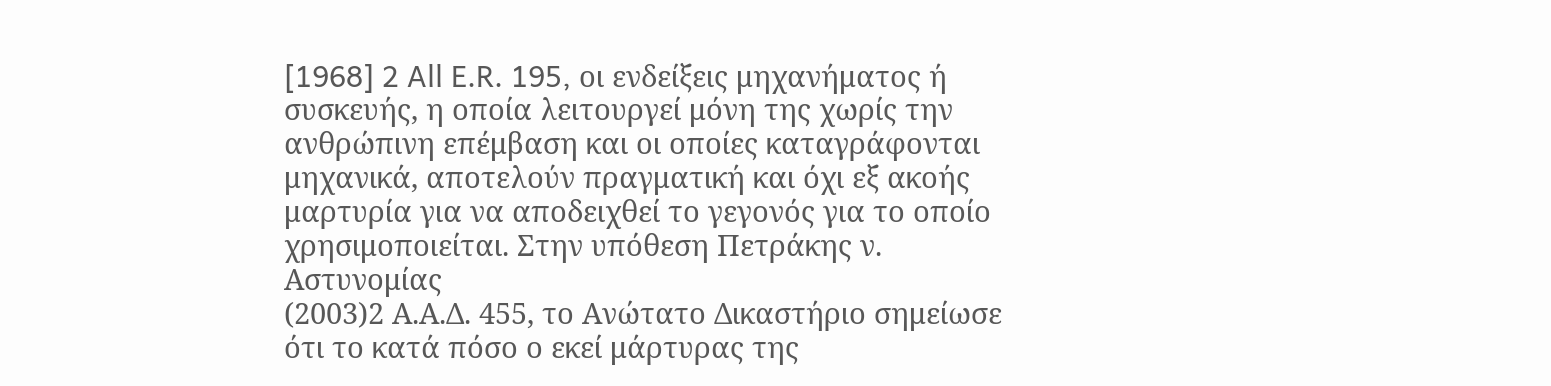[1968] 2 All E.R. 195, οι ενδείξεις μηχανήματος ή συσκευής, η οποία λειτουργεί μόνη της χωρίς την ανθρώπινη επέμβαση και οι οποίες καταγράφονται μηχανικά, αποτελούν πραγματική και όχι εξ ακοής μαρτυρία για να αποδειχθεί το γεγονός για το οποίο χρησιμοποιείται. Στην υπόθεση Πετράκης ν. Αστυνομίας
(2003)2 Α.Α.Δ. 455, το Ανώτατο Δικαστήριο σημείωσε ότι το κατά πόσο ο εκεί μάρτυρας της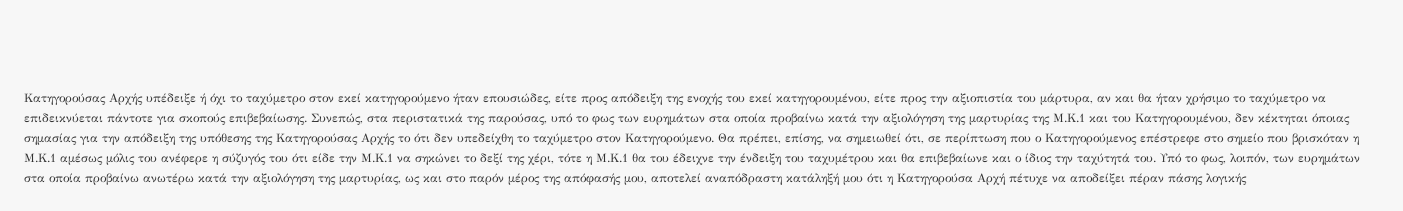Κατηγορούσας Αρχής υπέδειξε ή όχι το ταχύμετρο στον εκεί κατηγορούμενο ήταν επουσιώδες, είτε προς απόδειξη της ενοχής του εκεί κατηγορουμένου, είτε προς την αξιοπιστία του μάρτυρα, αν και θα ήταν χρήσιμο το ταχύμετρο να επιδεικνύεται πάντοτε για σκοπούς επιβεβαίωσης. Συνεπώς, στα περιστατικά της παρούσας, υπό το φως των ευρημάτων στα οποία προβαίνω κατά την αξιολόγηση της μαρτυρίας της Μ.Κ.1 και του Κατηγορουμένου, δεν κέκτηται όποιας σημασίας για την απόδειξη της υπόθεσης της Κατηγορούσας Αρχής το ότι δεν υπεδείχθη το ταχύμετρο στον Κατηγορούμενο. Θα πρέπει, επίσης, να σημειωθεί ότι, σε περίπτωση που ο Κατηγορούμενος επέστρεφε στο σημείο που βρισκόταν η Μ.Κ.1 αμέσως μόλις του ανέφερε η σύζυγός του ότι είδε την Μ.Κ.1 να σηκώνει το δεξί της χέρι, τότε η Μ.Κ.1 θα του έδειχνε την ένδειξη του ταχυμέτρου και θα επιβεβαίωνε και ο ίδιος την ταχύτητά του. Υπό το φως, λοιπόν, των ευρημάτων στα οποία προβαίνω ανωτέρω κατά την αξιολόγηση της μαρτυρίας, ως και στο παρόν μέρος της απόφασής μου, αποτελεί αναπόδραστη κατάληξή μου ότι η Κατηγορούσα Αρχή πέτυχε να αποδείξει πέραν πάσης λογικής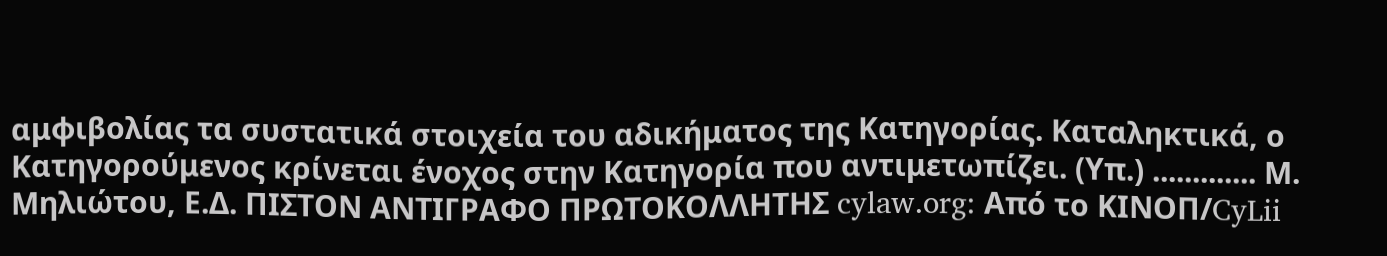αμφιβολίας τα συστατικά στοιχεία του αδικήματος της Κατηγορίας. Καταληκτικά, ο Κατηγορούμενος κρίνεται ένοχος στην Κατηγορία που αντιμετωπίζει. (Υπ.) ............. Μ. Μηλιώτου, Ε.Δ. ΠΙΣΤΟΝ ΑΝΤΙΓΡΑΦΟ ΠΡΩΤΟΚΟΛΛΗΤΗΣ cylaw.org: Από το ΚΙΝOΠ/CyLii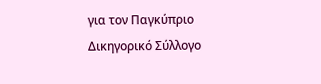για τον Παγκύπριο Δικηγορικό Σύλλογο